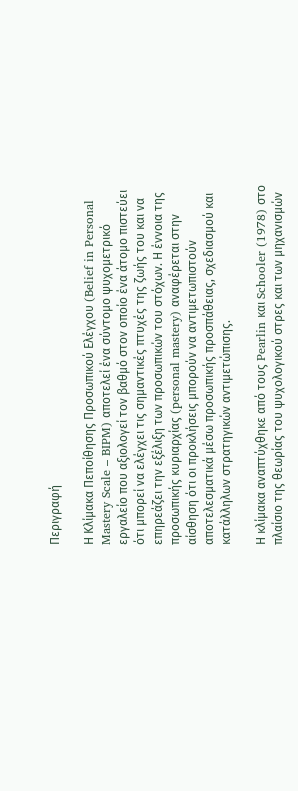Περιγραφή

Η Κλίμακα Πεποίθησης Προσωπικού Ελέγχου (Belief in Personal Mastery Scale – BIPM) αποτελεί ένα σύντομο ψυχομετρικό εργαλείο που αξιολογεί τον βαθμό στον οποίο ένα άτομο πιστεύει ότι μπορεί να ελέγχει τις σημαντικές πτυχές της ζωής του και να επηρεάζει την εξέλιξη των προσωπικών του στόχων. Η έννοια της προσωπικής κυριαρχίας (personal mastery) αναφέρεται στην αίσθηση ότι οι προκλήσεις μπορούν να αντιμετωπιστούν αποτελεσματικά μέσω προσωπικής προσπάθειας, σχεδιασμού και κατάλληλων στρατηγικών αντιμετώπισης.

Η κλίμακα αναπτύχθηκε από τους Pearlin και Schooler (1978) στο πλαίσιο της θεωρίας του ψυχολογικού στρες και των μηχανισμών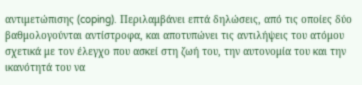αντιμετώπισης (coping). Περιλαμβάνει επτά δηλώσεις, από τις οποίες δύο βαθμολογούνται αντίστροφα, και αποτυπώνει τις αντιλήψεις του ατόμου σχετικά με τον έλεγχο που ασκεί στη ζωή του, την αυτονομία του και την ικανότητά του να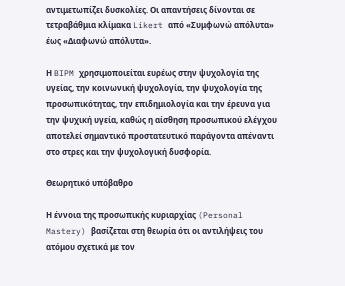αντιμετωπίζει δυσκολίες. Οι απαντήσεις δίνονται σε τετραβάθμια κλίμακα Likert από «Συμφωνώ απόλυτα» έως «Διαφωνώ απόλυτα».

Η BIPM χρησιμοποιείται ευρέως στην ψυχολογία της υγείας, την κοινωνική ψυχολογία, την ψυχολογία της προσωπικότητας, την επιδημιολογία και την έρευνα για την ψυχική υγεία, καθώς η αίσθηση προσωπικού ελέγχου αποτελεί σημαντικό προστατευτικό παράγοντα απέναντι στο στρες και την ψυχολογική δυσφορία.

Θεωρητικό υπόβαθρο

Η έννοια της προσωπικής κυριαρχίας (Personal Mastery) βασίζεται στη θεωρία ότι οι αντιλήψεις του ατόμου σχετικά με τον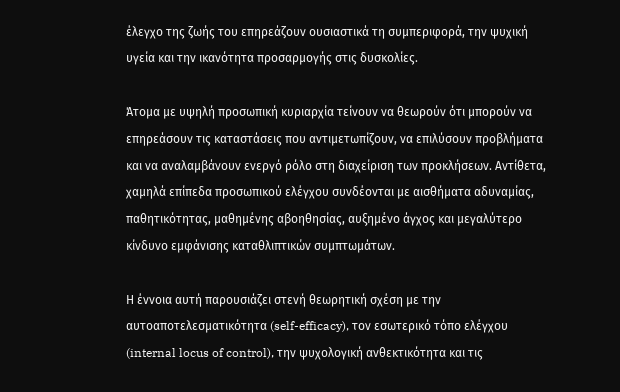έλεγχο της ζωής του επηρεάζουν ουσιαστικά τη συμπεριφορά, την ψυχική υγεία και την ικανότητα προσαρμογής στις δυσκολίες.

Άτομα με υψηλή προσωπική κυριαρχία τείνουν να θεωρούν ότι μπορούν να επηρεάσουν τις καταστάσεις που αντιμετωπίζουν, να επιλύσουν προβλήματα και να αναλαμβάνουν ενεργό ρόλο στη διαχείριση των προκλήσεων. Αντίθετα, χαμηλά επίπεδα προσωπικού ελέγχου συνδέονται με αισθήματα αδυναμίας, παθητικότητας, μαθημένης αβοηθησίας, αυξημένο άγχος και μεγαλύτερο κίνδυνο εμφάνισης καταθλιπτικών συμπτωμάτων.

Η έννοια αυτή παρουσιάζει στενή θεωρητική σχέση με την αυτοαποτελεσματικότητα (self-efficacy), τον εσωτερικό τόπο ελέγχου (internal locus of control), την ψυχολογική ανθεκτικότητα και τις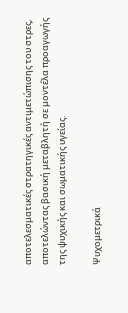αποτελεσματικές στρατηγικές αντιμετώπισης του στρες, αποτελώντας βασική μεταβλητή σε μοντέλα προαγωγής της ψυχικής και σωματικής υγείας.

Ψυχομετρικά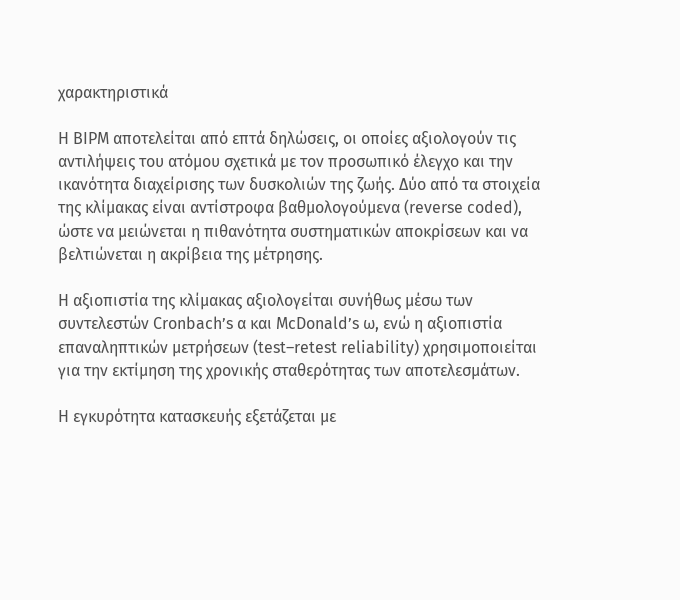χαρακτηριστικά

Η BIPM αποτελείται από επτά δηλώσεις, οι οποίες αξιολογούν τις αντιλήψεις του ατόμου σχετικά με τον προσωπικό έλεγχο και την ικανότητα διαχείρισης των δυσκολιών της ζωής. Δύο από τα στοιχεία της κλίμακας είναι αντίστροφα βαθμολογούμενα (reverse coded), ώστε να μειώνεται η πιθανότητα συστηματικών αποκρίσεων και να βελτιώνεται η ακρίβεια της μέτρησης.

Η αξιοπιστία της κλίμακας αξιολογείται συνήθως μέσω των συντελεστών Cronbach’s α και McDonald’s ω, ενώ η αξιοπιστία επαναληπτικών μετρήσεων (test–retest reliability) χρησιμοποιείται για την εκτίμηση της χρονικής σταθερότητας των αποτελεσμάτων.

Η εγκυρότητα κατασκευής εξετάζεται με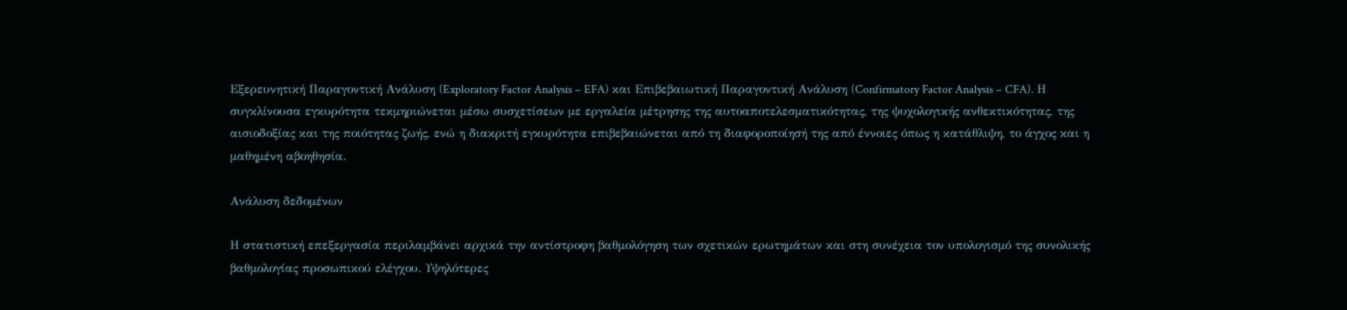Εξερευνητική Παραγοντική Ανάλυση (Exploratory Factor Analysis – EFA) και Επιβεβαιωτική Παραγοντική Ανάλυση (Confirmatory Factor Analysis – CFA). Η συγκλίνουσα εγκυρότητα τεκμηριώνεται μέσω συσχετίσεων με εργαλεία μέτρησης της αυτοαποτελεσματικότητας, της ψυχολογικής ανθεκτικότητας, της αισιοδοξίας και της ποιότητας ζωής, ενώ η διακριτή εγκυρότητα επιβεβαιώνεται από τη διαφοροποίησή της από έννοιες όπως η κατάθλιψη, το άγχος και η μαθημένη αβοηθησία.

Ανάλυση δεδομένων

Η στατιστική επεξεργασία περιλαμβάνει αρχικά την αντίστροφη βαθμολόγηση των σχετικών ερωτημάτων και στη συνέχεια τον υπολογισμό της συνολικής βαθμολογίας προσωπικού ελέγχου. Υψηλότερες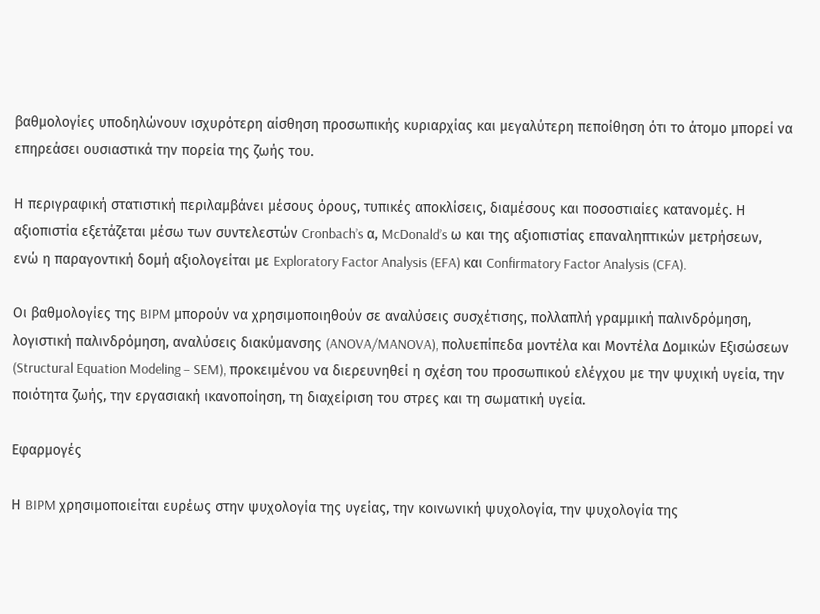βαθμολογίες υποδηλώνουν ισχυρότερη αίσθηση προσωπικής κυριαρχίας και μεγαλύτερη πεποίθηση ότι το άτομο μπορεί να επηρεάσει ουσιαστικά την πορεία της ζωής του.

Η περιγραφική στατιστική περιλαμβάνει μέσους όρους, τυπικές αποκλίσεις, διαμέσους και ποσοστιαίες κατανομές. Η αξιοπιστία εξετάζεται μέσω των συντελεστών Cronbach’s α, McDonald’s ω και της αξιοπιστίας επαναληπτικών μετρήσεων, ενώ η παραγοντική δομή αξιολογείται με Exploratory Factor Analysis (EFA) και Confirmatory Factor Analysis (CFA).

Οι βαθμολογίες της BIPM μπορούν να χρησιμοποιηθούν σε αναλύσεις συσχέτισης, πολλαπλή γραμμική παλινδρόμηση, λογιστική παλινδρόμηση, αναλύσεις διακύμανσης (ANOVA/MANOVA), πολυεπίπεδα μοντέλα και Μοντέλα Δομικών Εξισώσεων (Structural Equation Modeling – SEM), προκειμένου να διερευνηθεί η σχέση του προσωπικού ελέγχου με την ψυχική υγεία, την ποιότητα ζωής, την εργασιακή ικανοποίηση, τη διαχείριση του στρες και τη σωματική υγεία.

Εφαρμογές

Η BIPM χρησιμοποιείται ευρέως στην ψυχολογία της υγείας, την κοινωνική ψυχολογία, την ψυχολογία της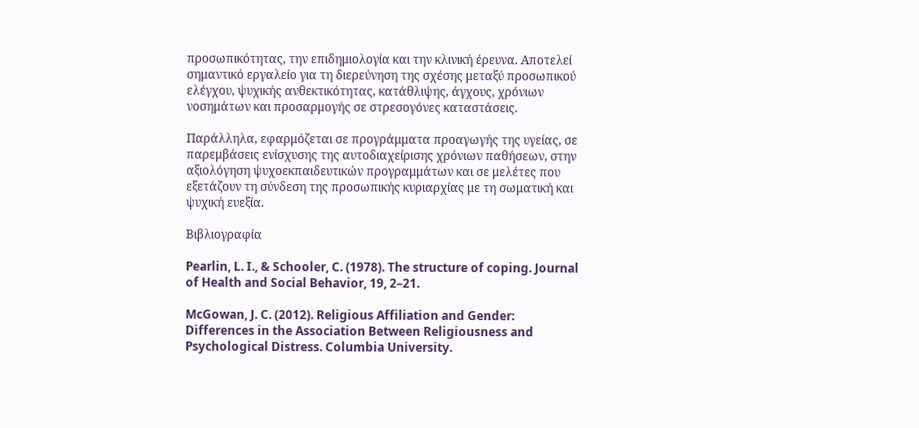προσωπικότητας, την επιδημιολογία και την κλινική έρευνα. Αποτελεί σημαντικό εργαλείο για τη διερεύνηση της σχέσης μεταξύ προσωπικού ελέγχου, ψυχικής ανθεκτικότητας, κατάθλιψης, άγχους, χρόνιων νοσημάτων και προσαρμογής σε στρεσογόνες καταστάσεις.

Παράλληλα, εφαρμόζεται σε προγράμματα προαγωγής της υγείας, σε παρεμβάσεις ενίσχυσης της αυτοδιαχείρισης χρόνιων παθήσεων, στην αξιολόγηση ψυχοεκπαιδευτικών προγραμμάτων και σε μελέτες που εξετάζουν τη σύνδεση της προσωπικής κυριαρχίας με τη σωματική και ψυχική ευεξία.

Βιβλιογραφία

Pearlin, L. I., & Schooler, C. (1978). The structure of coping. Journal of Health and Social Behavior, 19, 2–21.

McGowan, J. C. (2012). Religious Affiliation and Gender: Differences in the Association Between Religiousness and Psychological Distress. Columbia University.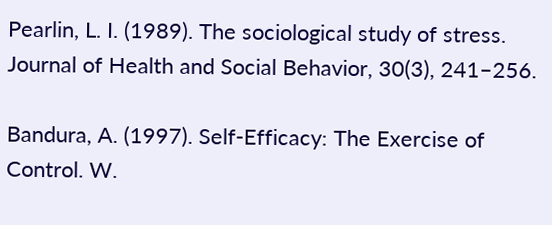Pearlin, L. I. (1989). The sociological study of stress. Journal of Health and Social Behavior, 30(3), 241–256.

Bandura, A. (1997). Self-Efficacy: The Exercise of Control. W.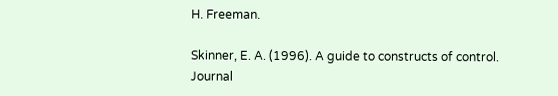H. Freeman.

Skinner, E. A. (1996). A guide to constructs of control. Journal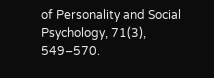of Personality and Social Psychology, 71(3), 549–570.